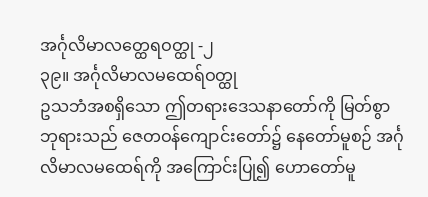အင်္ဂုလိမာလတ္ထေရဝတ္ထု -၂
၃၉။ အင်္ဂုလိမာလမထေရ်ဝတ္ထု
ဥသဘံအစရှိသော ဤတရားဒေသနာတော်ကို မြတ်စွာဘုရားသည် ဇေတဝန်ကျောင်းတော်၌ နေတော်မူစဉ် အင်္ဂုလိမာလမထေရ်ကို အကြောင်းပြု၍ ဟောတော်မူ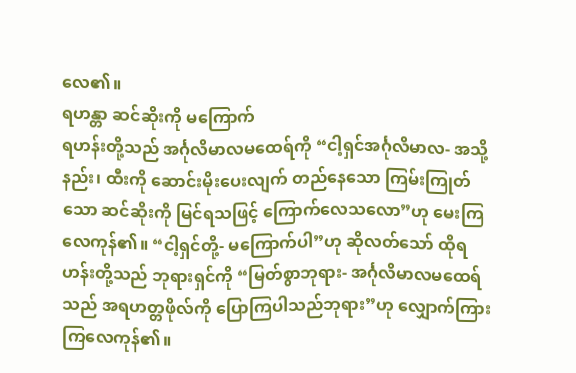လေ၏။
ရဟန္တာ ဆင်ဆိုးကို မကြောက်
ရဟန်းတို့သည် အင်္ဂုလိမာလမထေရ်ကို “ငါ့ရှင်အင်္ဂုလိမာလ- အသို့နည်း၊ ထီးကို ဆောင်းမိုးပေးလျက် တည်နေသော ကြမ်းကြုတ်သော ဆင်ဆိုးကို မြင်ရသဖြင့် ကြောက်လေသလော”ဟု မေးကြလေကုန်၏။ “ငါ့ရှင်တို့- မကြောက်ပါ”ဟု ဆိုလတ်သော် ထိုရဟန်းတို့သည် ဘုရားရှင်ကို “မြတ်စွာဘုရား- အင်္ဂုလိမာလမထေရ်သည် အရဟတ္တဖိုလ်ကို ပြောကြပါသည်ဘုရား”ဟု လျှောက်ကြားကြလေကုန်၏။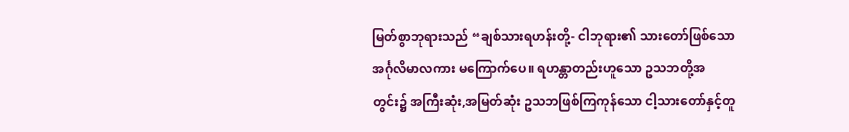မြတ်စွာဘုရားသည် “ချစ်သားရဟန်းတို့- ငါဘုရား၏ သားတော်ဖြစ်သော အင်္ဂုလိမာလကား မကြောက်ပေ။ ရဟန္တာတည်းဟူသော ဥသဘတို့အတွင်း၌ အကြီးဆုံး,အမြတ်ဆုံး ဥသဘဖြစ်ကြကုန်သော ငါ့သားတော်နှင့်တူ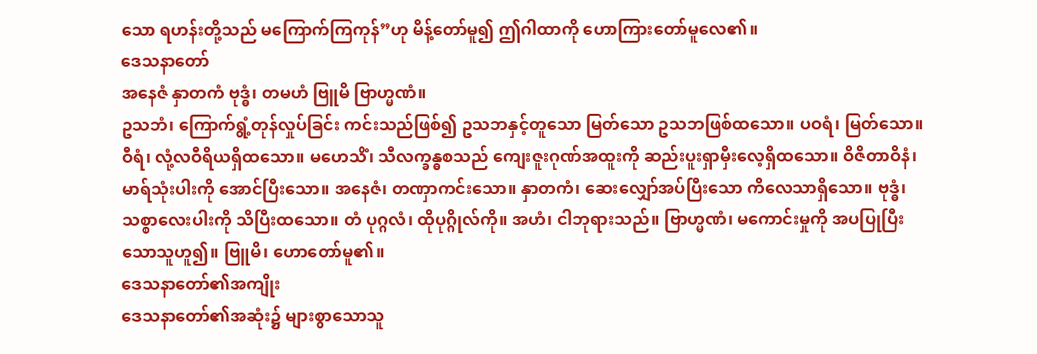သော ရဟန်းတို့သည် မကြောက်ကြကုန်”ဟု မိန့်တော်မူ၍ ဤဂါထာကို ဟောကြားတော်မူလေ၏။
ဒေသနာတော်
အနေဇံ နှာတကံ ဗုဒ္ဓံ၊ တမဟံ ဗြူမိ ဗြာဟ္မဏံ။
ဥသဘံ၊ ကြောက်ရွံ့တုန်လှုပ်ခြင်း ကင်းသည်ဖြစ်၍ ဥသဘနှင့်တူသော မြတ်သော ဥသဘဖြစ်ထသော။ ပဝရံ၊ မြတ်သော။ ဝီရံ၊ လုံ့လဝီရိယရှိထသော။ မဟေသိံ၊ သီလက္ခန္ဓစသည် ကျေးဇူးဂုဏ်အထူးကို ဆည်းပူးရှာမှီးလေ့ရှိထသော။ ဝိဇိတာဝိနံ၊ မာရ်သုံးပါးကို အောင်ပြီးသော။ အနေဇံ၊ တဏှာကင်းသော။ နှာတကံ၊ ဆေးလျှော်အပ်ပြီးသော ကိလေသာရှိသော။ ဗုဒ္ဓံ၊ သစ္စာလေးပါးကို သိပြီးထသော။ တံ ပုဂ္ဂလံ၊ ထိုပုဂ္ဂိုလ်ကို။ အဟံ၊ ငါဘုရားသည်။ ဗြာဟ္မဏံ၊ မကောင်းမှုကို အပပြုပြီးသောသူဟူ၍။ ဗြူမိ၊ ဟောတော်မူ၏။
ဒေသနာတော်၏အကျိုး
ဒေသနာတော်၏အဆုံး၌ များစွာသောသူ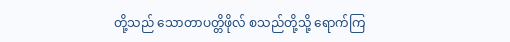တို့သည် သောတာပတ္တိဖိုလ် စသည်တို့သို့ ရောက်ကြ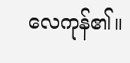လေကုန်၏။